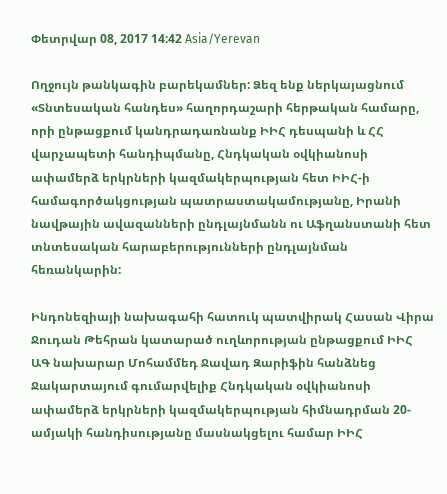Փետրվար 08, 2017 14:42 Asia/Yerevan

Ողջույն թանկագին բարեկամներ: Ձեզ ենք ներկայացնում «Տնտեսական հանդես» հաղորդաշարի հերթական համարը, որի ընթացքում կանդրադառնանք ԻԻՀ դեսպանի և ՀՀ վարչապետի հանդիպմանը, Հնդկական օվկիանոսի ափամերձ երկրների կազմակերպության հետ ԻԻՀ-ի համագործակցության պատրաստակամությանը, Իրանի նավթային ավազանների ընդլայնմանն ու Աֆղանստանի հետ տնտեսական հարաբերությունների ընդլայնման հեռանկարին:

Ինդոնեզիայի նախագահի հատուկ պատվիրակ Հասան Վիրա Ջուդան Թեհրան կատարած ուղևորության ընթացքում ԻԻՀ ԱԳ նախարար Մոհամմեդ Ջավադ Զարիֆին հանձնեց Ջակարտայում գումարվելիք Հնդկական օվկիանոսի ափամերձ երկրների կազմակերպության հիմնադրման 20-ամյակի հանդիսությանը մասնակցելու համար ԻԻՀ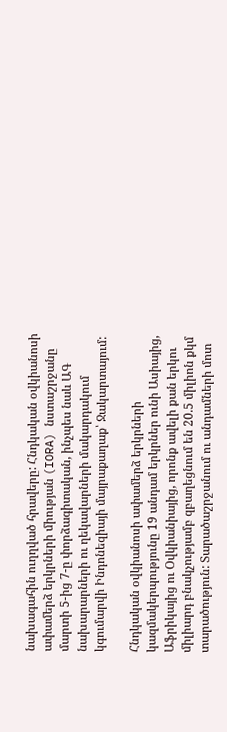նախագահին ուղղված հրավերը: Հնդկական օվկիանոսի ափամերձ երկրների միության (IORA) նստաշրջանը մարտի 5-ից 7-ը փորձագիտական, ինչպես նաև ԱԳ նախարարների ու ղեկավարների մակարդակում կգումարվի Ինդոնեզիայի մայրաքաղաք՝ Ջակարտայում:

Հնդկական օվկիանոսի ափամերձ երկրների կազմակերպությունը 19 անդամ երկրներ ունի Ասիայից, Աֆրիկայից ու Օվկիանիայից, որոնք ավելի քան երկու միլիարդ բնակչությամբ զբաղեցնում են 20.5 միլիոն քկմ տարածություն: Տարածաշրջանում ու անդամների մոտ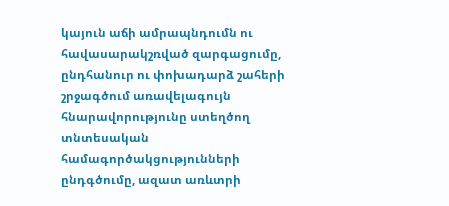կայուն աճի ամրապնդումն ու հավասարակշռված զարգացումը, ընդհանուր ու փոխադարձ շահերի շրջագծում առավելագույն հնարավորությունը ստեղծող տնտեսական համագործակցությունների ընդգծումը, ազատ առևտրի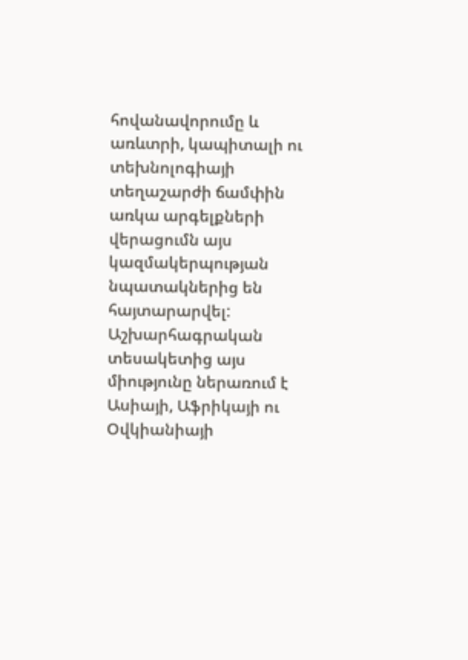հովանավորումը և առևտրի, կապիտալի ու տեխնոլոգիայի տեղաշարժի ճամփին առկա արգելքների վերացումն այս կազմակերպության նպատակներից են հայտարարվել: Աշխարհագրական տեսակետից այս միությունը ներառում է Ասիայի, Աֆրիկայի ու Օվկիանիայի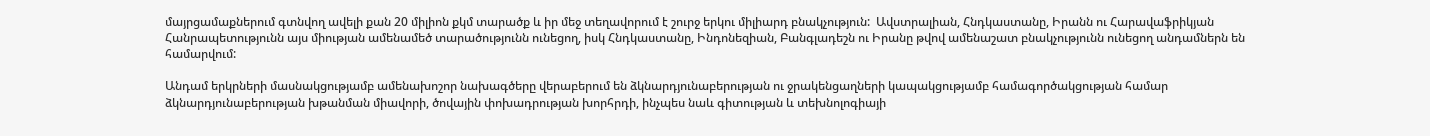մայրցամաքներում գտնվող ավելի քան 20 միլիոն քկմ տարածք և իր մեջ տեղավորում է շուրջ երկու միլիարդ բնակչություն:  Ավստրալիան, Հնդկաստանը, Իրանն ու Հարավաֆրիկյան Հանրապետությունն այս միության ամենամեծ տարածությունն ունեցող, իսկ Հնդկաստանը, Ինդոնեզիան, Բանգլադեշն ու Իրանը թվով ամենաշատ բնակչությունն ունեցող անդամներն են համարվում:

Անդամ երկրների մասնակցությամբ ամենախոշոր նախագծերը վերաբերում են ձկնարդյունաբերության ու ջրակենցաղների կապակցությամբ համագործակցության համար ձկնարդյունաբերության խթանման միավորի, ծովային փոխադրության խորհրդի, ինչպես նաև գիտության և տեխնոլոգիայի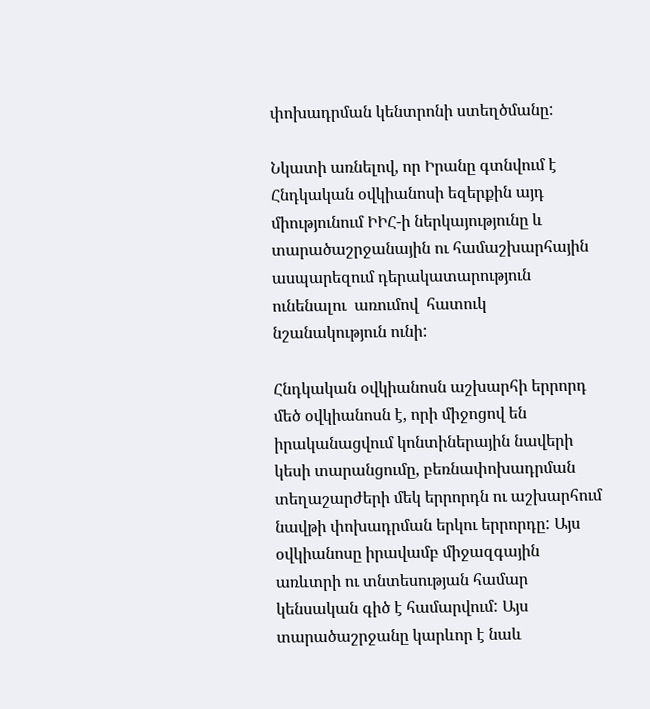փոխադրման կենտրոնի ստեղծմանը:

Նկատի առնելով, որ Իրանը գտնվում է Հնդկական օվկիանոսի եզերքին այդ միությունում ԻԻՀ-ի ներկայությունը և տարածաշրջանային ու համաշխարհային ասպարեզում դերակատարություն ունենալու  առումով  հատուկ նշանակություն ունի:

Հնդկական օվկիանոսն աշխարհի երրորդ մեծ օվկիանոսն է, որի միջոցով են իրականացվում կոնտիներային նավերի կեսի տարանցումը, բեռնափոխադրման տեղաշարժերի մեկ երրորդն ու աշխարհում նավթի փոխադրման երկու երրորդը: Այս օվկիանոսը իրավամբ միջազգային առևտրի ու տնտեսության համար կենսական գիծ է համարվում: Այս տարածաշրջանը կարևոր է նաև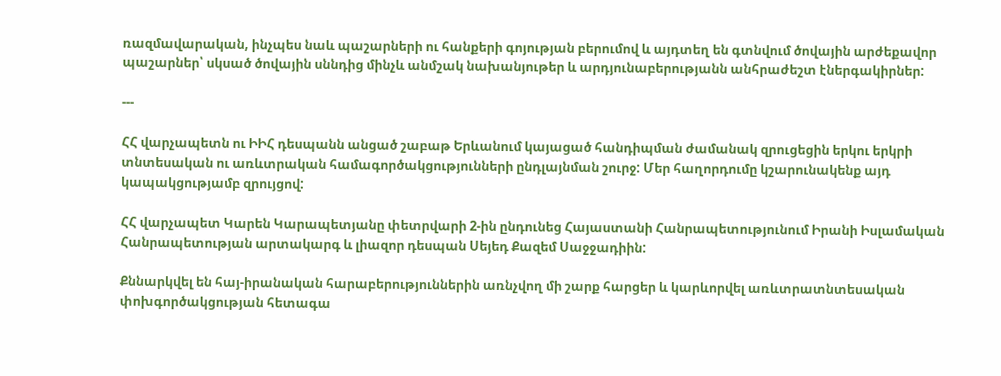ռազմավարական, ինչպես նաև պաշարների ու հանքերի գոյության բերումով և այդտեղ են գտնվում ծովային արժեքավոր պաշարներ՝ սկսած ծովային սննդից մինչև անմշակ նախանյութեր և արդյունաբերությանն անհրաժեշտ էներգակիրներ:

---

ՀՀ վարչապետն ու ԻԻՀ դեսպանն անցած շաբաթ Երևանում կայացած հանդիպման ժամանակ զրուցեցին երկու երկրի տնտեսական ու առևտրական համագործակցությունների ընդլայնման շուրջ: Մեր հաղորդումը կշարունակենք այդ կապակցությամբ զրույցով:

ՀՀ վարչապետ Կարեն Կարապետյանը փետրվարի 2-ին ընդունեց Հայաստանի Հանրապետությունում Իրանի Իսլամական Հանրապետության արտակարգ և լիազոր դեսպան Սեյեդ Քազեմ Սաջջադիին:

Քննարկվել են հայ-իրանական հարաբերություններին առնչվող մի շարք հարցեր և կարևորվել առևտրատնտեսական փոխգործակցության հետագա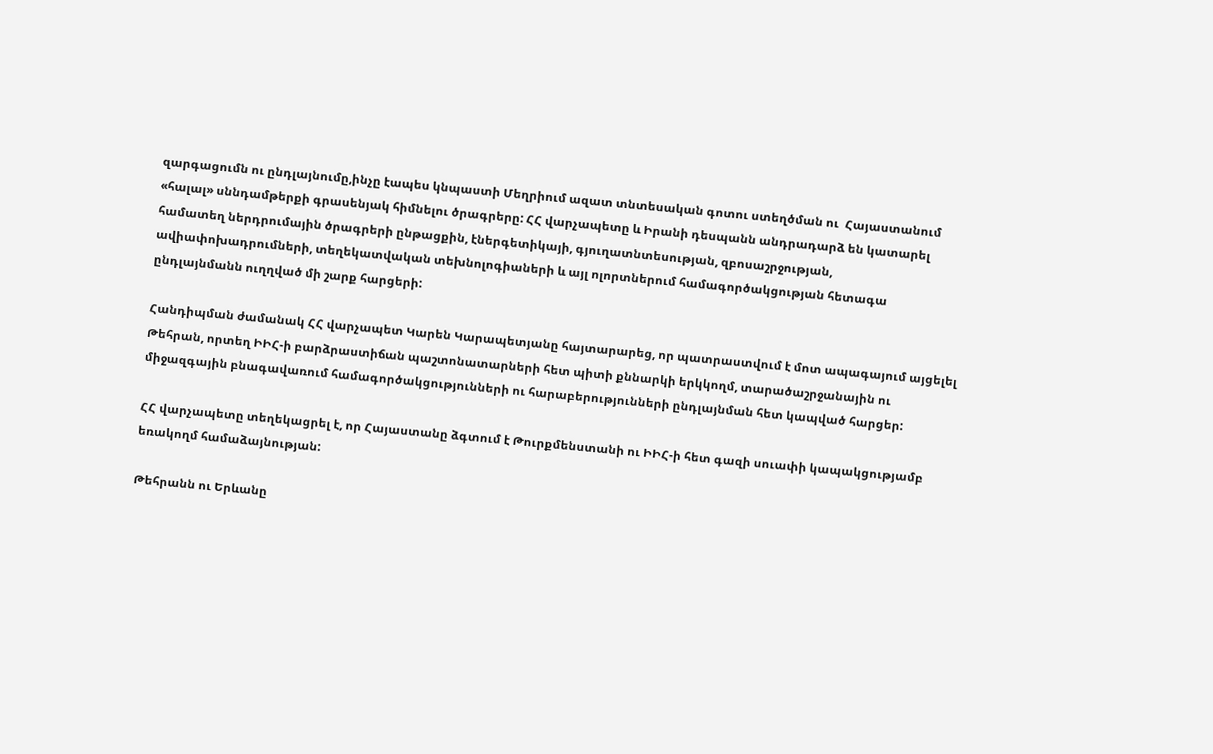զարգացումն ու ընդլայնումը,ինչը էապես կնպաստի Մեղրիում ազատ տնտեսական գոտու ստեղծման ու  Հայաստանում «հալալ» սննդամթերքի գրասենյակ հիմնելու ծրագրերը: ՀՀ վարչապետը և Իրանի դեսպանն անդրադարձ են կատարել համատեղ ներդրումային ծրագրերի ընթացքին, էներգետիկայի, գյուղատնտեսության, զբոսաշրջության, ավիափոխադրումների, տեղեկատվական տեխնոլոգիաների և այլ ոլորտներում համագործակցության հետագա ընդլայնմանն ուղղված մի շարք հարցերի:

Հանդիպման ժամանակ ՀՀ վարչապետ Կարեն Կարապետյանը հայտարարեց, որ պատրաստվում է մոտ ապագայում այցելել Թեհրան, որտեղ ԻԻՀ-ի բարձրաստիճան պաշտոնատարների հետ պիտի քննարկի երկկողմ, տարածաշրջանային ու միջազգային բնագավառում համագործակցությունների ու հարաբերությունների ընդլայնման հետ կապված հարցեր:

ՀՀ վարչապետը տեղեկացրել է, որ Հայաստանը ձգտում է Թուրքմենստանի ու ԻԻՀ-ի հետ գազի սուափի կապակցությամբ եռակողմ համաձայնության:

Թեհրանն ու Երևանը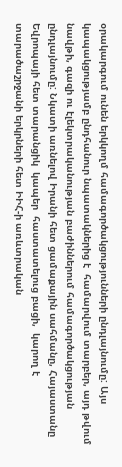օրակարգում ունեն երկկողմ համագործակցությունների ընդլայնումը: Այս կապակցությամբ ընդհանուր նպատակներից է  համարվում տարբեր, այդ թվում նավթի, գազի ու էլեկտրականության բաժիններում համագործակցության ընդլայնումը: Նկատի առնելով Իրանի հետ ցամաքային սահմանը, Հայաստանը Եվրոպայի հետ տարանցիկ  կապեր  հաստատելուց բացի,  կարող է տարածաշրջանի երկրների հետ ԻԻՀ-ի առևտրական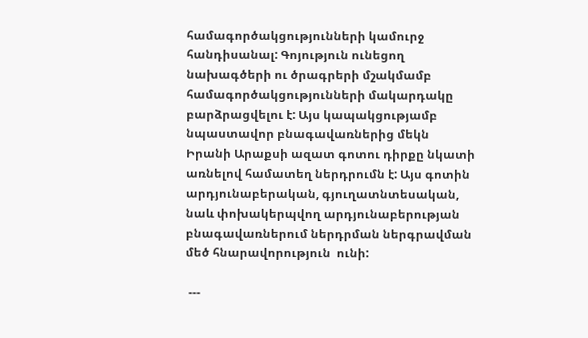համագործակցությունների կամուրջ հանդիսանալ: Գոյություն ունեցող նախագծերի ու ծրագրերի մշակմամբ համագործակցությունների մակարդակը բարձրացվելու է: Այս կապակցությամբ նպաստավոր բնագավառներից մեկն Իրանի Արաքսի ազատ գոտու դիրքը նկատի առնելով համատեղ ներդրումն է: Այս գոտին արդյունաբերական, գյուղատնտեսական, նաև փոխակերպվող արդյունաբերության բնագավառներում ներդրման ներգրավման մեծ հնարավորություն  ունի:

 ---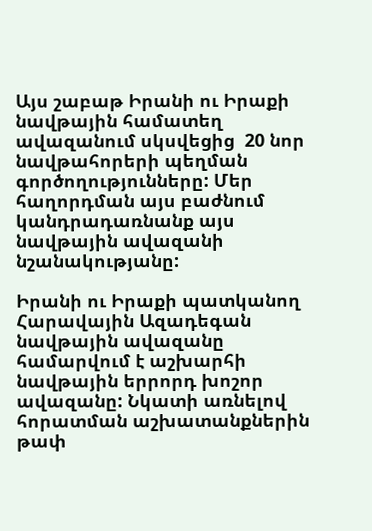Այս շաբաթ Իրանի ու Իրաքի նավթային համատեղ ավազանում սկսվեցից  20 նոր նավթահորերի պեղման գործողությունները: Մեր հաղորդման այս բաժնում կանդրադառնանք այս նավթային ավազանի նշանակությանը:

Իրանի ու Իրաքի պատկանող Հարավային Ազադեգան նավթային ավազանը համարվում է աշխարհի նավթային երրորդ խոշոր ավազանը: Նկատի առնելով հորատման աշխատանքներին թափ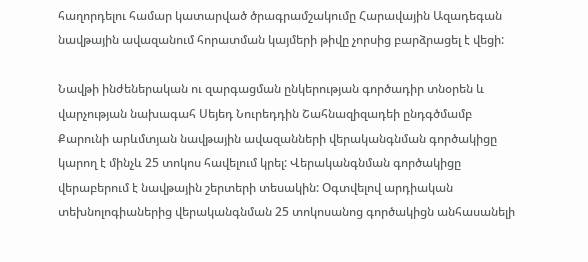հաղորդելու համար կատարված ծրագրամշակումը Հարավային Ազադեգան նավթային ավազանում հորատման կայմերի թիվը չորսից բարձրացել է վեցի:

Նավթի ինժեներական ու զարգացման ընկերության գործադիր տնօրեն և վարչության նախագահ Սեյեդ Նուրեդդին Շահնազիզադեի ընդգծմամբ Քարունի արևմտյան նավթային ավազանների վերականգնման գործակիցը կարող է մինչև 25 տոկոս հավելում կրել: Վերականգնման գործակիցը վերաբերում է նավթային շերտերի տեսակին: Օգտվելով արդիական տեխնոլոգիաներից վերականգնման 25 տոկոսանոց գործակիցն անհասանելի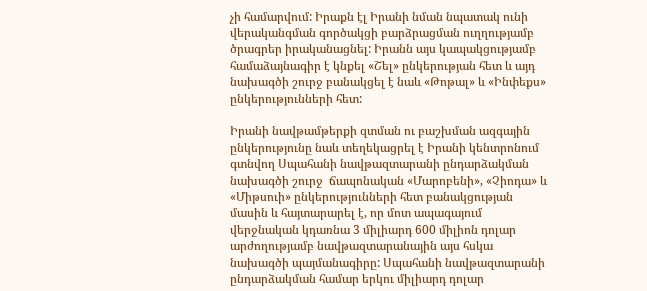չի համարվում: Իրաքն էլ Իրանի նման նպատակ ունի վերականգման գործակցի բարձրացման ուղղությամբ ծրագրեր իրականացնել: Իրանն այս կապակցությամբ համաձայնագիր է կնքել «Շել» ընկերության հետ և այդ նախագծի շուրջ բանակցել է նաև «Թոթալ» և «Ինփեքս» ընկերությունների հետ:

Իրանի նավթամթերքի զտման ու բաշխման ազգային ընկերությունը նաև տեղեկացրել է Իրանի կենտրոնում գտնվող Սպահանի նավթազտարանի ընդարձակման նախագծի շուրջ  ճապոնական «Մարոբենի», «Չիոդա» և «Միթսուի» ընկերությունների հետ բանակցության մասին և հայտարարել է, որ մոտ ապագայում վերջնական կդառնա 3 միլիարդ 600 միլիոն դոլար արժողությամբ նավթազտարանային այս հսկա նախագծի պայմանագիրը: Սպահանի նավթազտարանի ընդարձակման համար երկու միլիարդ դոլար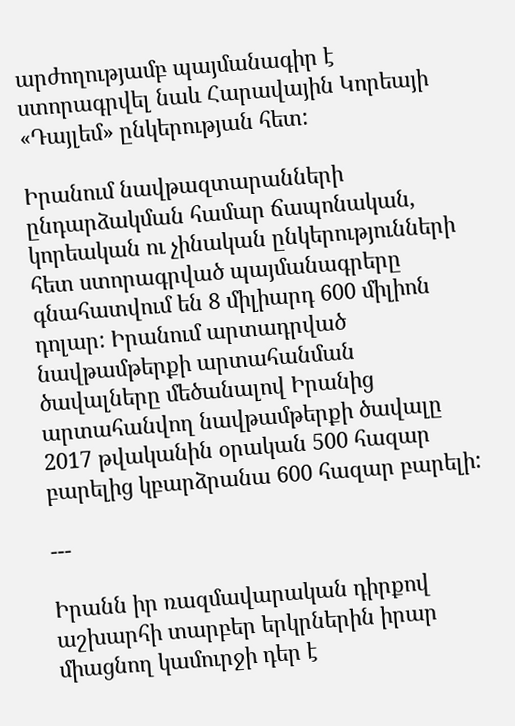արժողությամբ պայմանագիր է ստորագրվել նաև Հարավային Կորեայի «Դայլեմ» ընկերության հետ:

Իրանում նավթազտարանների ընդարձակման համար ճապոնական, կորեական ու չինական ընկերությունների հետ ստորագրված պայմանագրերը գնահատվում են 8 միլիարդ 600 միլիոն դոլար: Իրանում արտադրված նավթամթերքի արտահանման ծավալները մեծանալով Իրանից արտահանվող նավթամթերքի ծավալը 2017 թվականին օրական 500 հազար բարելից կբարձրանա 600 հազար բարելի:

---

Իրանն իր ռազմավարական դիրքով աշխարհի տարբեր երկրներին իրար միացնող կամուրջի դեր է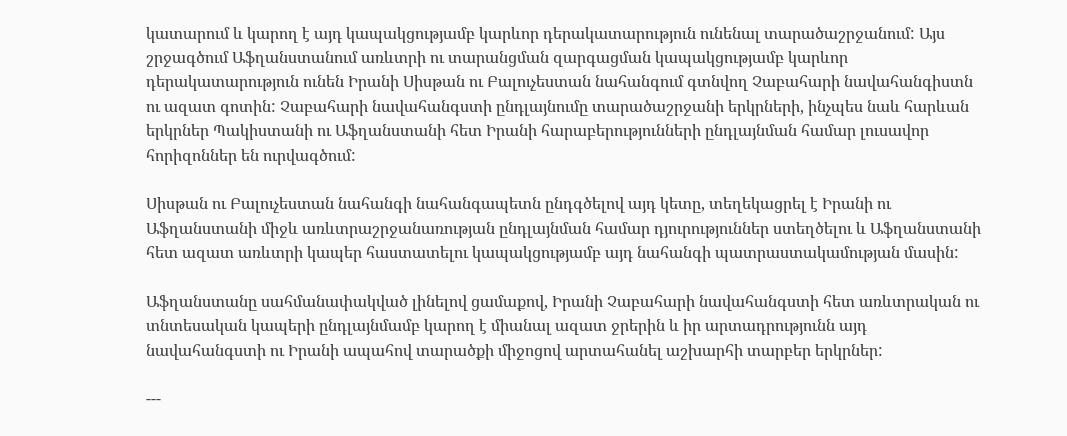կատարում և կարող է այդ կապակցությամբ կարևոր դերակատարություն ունենալ տարածաշրջանում: Այս շրջագծում Աֆղանստանում առևտրի ու տարանցման զարգացման կապակցությամբ կարևոր դերակատարություն ունեն Իրանի Սիսթան ու Բալուչեստան նահանգում գտնվող Չաբահարի նավահանգիստն ու ազատ գոտին: Չաբահարի նավահանգստի ընդլայնումը տարածաշրջանի երկրների, ինչպես նաև հարևան երկրներ Պակիստանի ու Աֆղանստանի հետ Իրանի հարաբերությունների ընդլայնման համար լուսավոր հորիզոններ են ուրվագծում:

Սիսթան ու Բալուչեստան նահանգի նահանգապետն ընդգծելով այդ կետը, տեղեկացրել է Իրանի ու Աֆղանստանի միջև առևտրաշրջանառության ընդլայնման համար դյուրություններ ստեղծելու և Աֆղանստանի հետ ազատ առևտրի կապեր հաստատելու կապակցությամբ այդ նահանգի պատրաստակամության մասին:

Աֆղանստանը սահմանափակված լինելով ցամաքով, Իրանի Չաբահարի նավահանգստի հետ առևտրական ու տնտեսական կապերի ընդլայնմամբ կարող է միանալ ազատ ջրերին և իր արտադրությունն այդ նավահանգստի ու Իրանի ապահով տարածքի միջոցով արտահանել աշխարհի տարբեր երկրներ:

---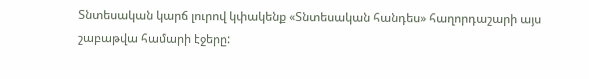Տնտեսական կարճ լուրով կփակենք «Տնտեսական հանդես» հաղորդաշարի այս շաբաթվա համարի էջերը: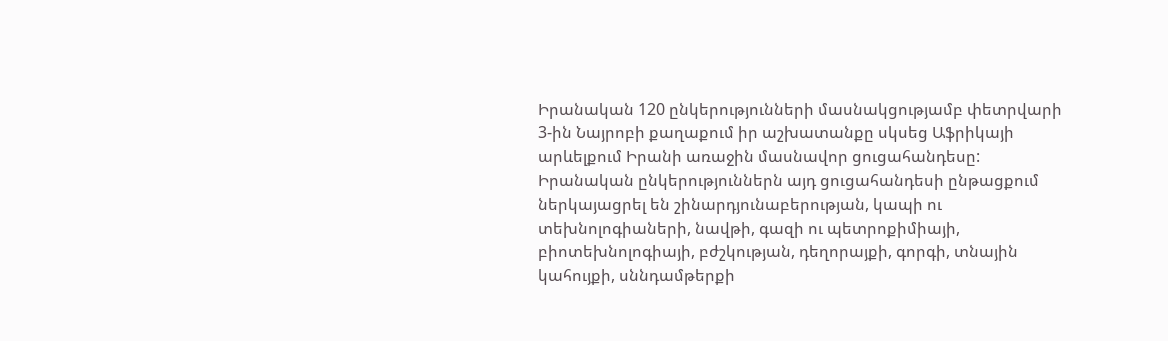Իրանական 120 ընկերությունների մասնակցությամբ փետրվարի 3-ին Նայրոբի քաղաքում իր աշխատանքը սկսեց Աֆրիկայի արևելքում Իրանի առաջին մասնավոր ցուցահանդեսը: Իրանական ընկերություններն այդ ցուցահանդեսի ընթացքում ներկայացրել են շինարդյունաբերության, կապի ու տեխնոլոգիաների, նավթի, գազի ու պետրոքիմիայի, բիոտեխնոլոգիայի, բժշկության, դեղորայքի, գորգի, տնային կահույքի, սննդամթերքի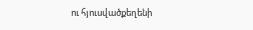ու հյուսվածքեղենի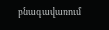բնագավառում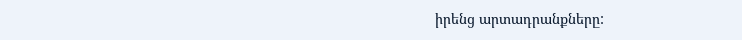իրենց արտադրանքները: